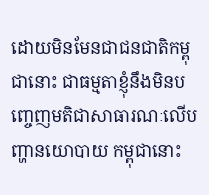ដោយមិនមែនជាជនជាតិកម្ពុជានោះ ជាធម្មតាខ្ញុំនឹងមិនបញ្ចេញមតិជាសាធារណៈលើបញ្ហានយោបាយ កម្ពុជានោះ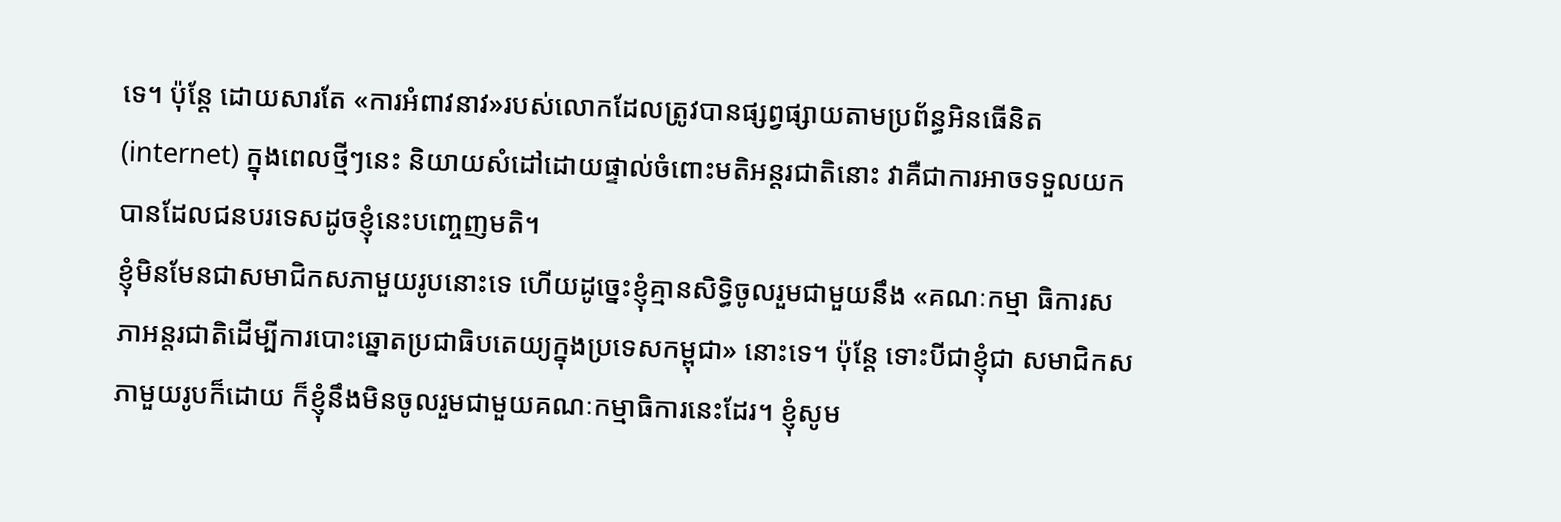ទេ។ ប៉ុន្តែ ដោយសារតែ «ការអំពាវនាវ»របស់លោកដែលត្រូវបានផ្សព្វផ្សាយតាមប្រព័ន្ធអិនធើនិត (internet) ក្នុងពេលថ្មីៗនេះ និយាយសំដៅដោយផ្ទាល់ចំពោះមតិអន្តរជាតិនោះ វាគឺជាការអាចទទួលយក បានដែលជនបរទេសដូចខ្ញុំនេះបញ្ចេញមតិ។
ខ្ញុំមិនមែនជាសមាជិកសភាមួយរូបនោះទេ ហើយដូច្នេះខ្ញុំគ្មានសិទ្ធិចូលរួមជាមួយនឹង «គណៈកម្មា ធិការសភាអន្តរជាតិដើម្បីការបោះឆ្នោតប្រជាធិបតេយ្យក្នុងប្រទេសកម្ពុជា» នោះទេ។ ប៉ុន្តែ ទោះបីជាខ្ញុំជា សមាជិកសភាមួយរូបក៏ដោយ ក៏ខ្ញុំនឹងមិនចូលរួមជាមួយគណៈកម្មាធិការនេះដែរ។ ខ្ញុំសូម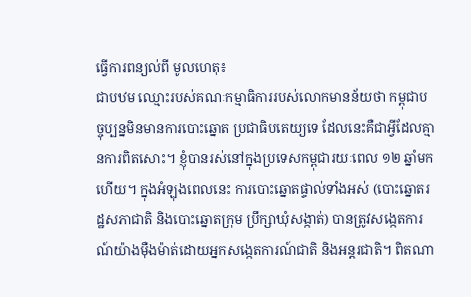ធ្វើការពន្យល់ពី មូលហេតុ៖
ជាបឋម ឈ្មោះរបស់គណៈកម្មាធិការរបស់លោកមានន័យថា កម្ពុជាបច្ចុប្បន្នមិនមានការបោះឆ្នោត ប្រជាធិបតេយ្យទេ ដែលនេះគឺជាអ្វីដែលគ្មានការពិតសោះ។ ខ្ញុំបានរស់នៅក្នុងប្រទេសកម្ពុជារយៈពេល ១២ ឆ្នាំមកហើយ។ ក្នុងអំឡុងពេលនេះ ការបោះឆ្នោតផ្ទាល់ទាំងអស់ (បោះឆ្នោតរដ្ឋសភាជាតិ និងបោះឆ្នោតក្រុម ប្រឹក្សាឃុំសង្កាត់) បានត្រូវសង្កេតការណ៍យ៉ាងម៉ឺងម៉ាត់ដោយអ្នកសង្កេតការណ៍ជាតិ និងអន្តរជាតិ។ ពិតណា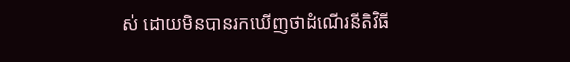ស់ ដោយមិនបានរកឃើញថាដំណើរនីតិវិធី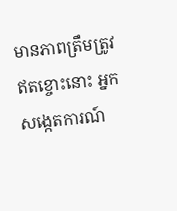មានភាពត្រឹមត្រូវឥតខ្ចោះនោះ អ្នកសង្កេតការណ៍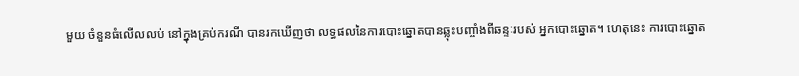មួយ ចំនួនធំលើលលប់ នៅក្នុងគ្រប់ករណី បានរកឃើញថា លទ្ធផលនៃការបោះឆ្នោតបានឆ្លុះបញ្ចាំងពីឆន្ទៈរបស់ អ្នកបោះឆ្នោត។ ហេតុនេះ ការបោះឆ្នោត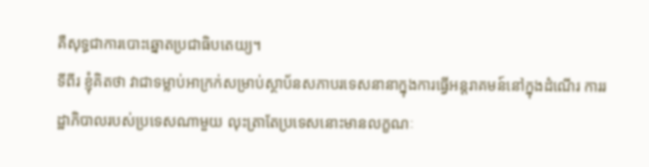គឺសុទ្ធជាការបោះឆ្នោតប្រជាធិបតេយ្យ។
ទីពីរ ខ្ញុំគិតថា វាជាទម្លាប់អាក្រក់សម្រាប់ស្ថាប័នសភាបរទេសនានាក្នុងការធ្វើអន្តរាគមន៍នៅក្នុងដំណើរ ការរដ្ឋាភិបាលរបស់ប្រទេសណាមួយ លុះត្រាតែប្រទេសនោះមានលក្ខណៈ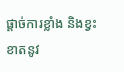ផ្តាច់ការខ្លាំង និងខ្វះខាតនូវ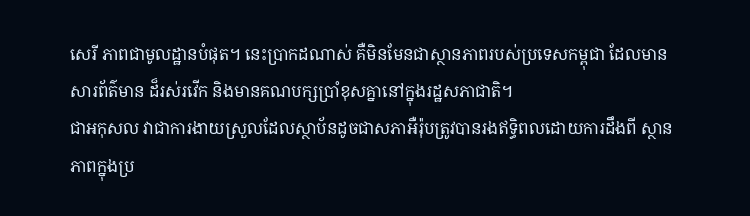សេរី ភាពជាមូលដ្ឋានបំផុត។ នេះប្រាកដណាស់ គឺមិនមែនជាស្ថានភាពរបស់ប្រទេសកម្ពុជា ដែលមានសារព័ត៌មាន ដ៏រស់រវើក និងមានគណបក្សប្រាំខុសគ្នានៅក្នុងរដ្ឋសភាជាតិ។
ជាអកុសល វាជាការងាយស្រួលដែលស្ថាប័នដូចជាសភាអឺរ៉ុបត្រូវបានរងឥទ្ធិពលដោយការដឹងពី ស្ថានភាពក្នុងប្រ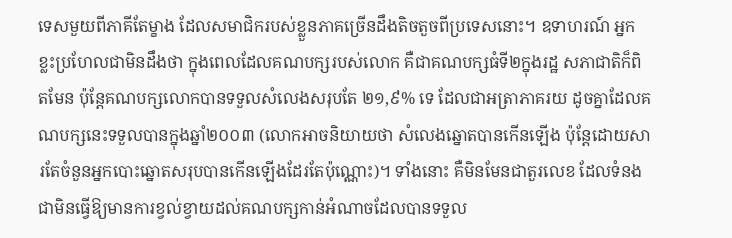ទេសមួយពីភាគីតែម្ខាង ដែលសមាជិករបស់ខ្លួនភាគច្រើនដឹងតិចតួចពីប្រទេសនោះ។ ឧទាហរណ៍ អ្នកខ្លះប្រហែលជាមិនដឹងថា ក្នុងពេលដែលគណបក្សរបស់លោក គឺជាគណបក្សធំទី២ក្នុងរដ្ឋ សភាជាតិក៏ពិតមែន ប៉ុន្តែគណបក្សលោកបានទទួលសំលេងសរុបតែ ២១,៩% ទេ ដែលជាអត្រាភាគរយ ដូចគ្នាដែលគណបក្សនេះទទួលបានក្នុងឆ្នាំ២០០៣ (លោកអាចនិយាយថា សំលេងឆ្នោតបានកើនឡើង ប៉ុន្តែដោយសារតែចំនួនអ្នកបោះឆ្នោតសរុបបានកើនឡើងដែរតែប៉ុណ្ណោះ)។ ទាំងនោះ គឺមិនមែនជាតួរលេខ ដែលទំនងជាមិនធ្វើឱ្យមានការខ្វល់ខ្វាយដល់គណបក្សកាន់អំណាចដែលបានទទួល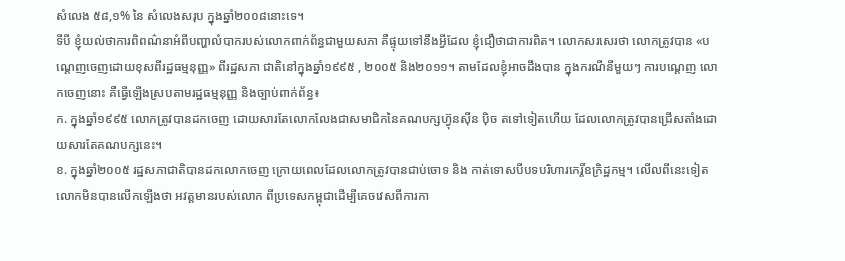សំលេង ៥៨,១% នៃ សំលេងសរុប ក្នុងឆ្នាំ២០០៨នោះទេ។
ទីបី ខ្ញុំយល់ថាការពិពណ៌នាអំពីបញ្ហាលំបាករបស់លោកពាក់ព័ន្ធជាមួយសភា គឺផ្ទុយទៅនឹងអ្វីដែល ខ្ញុំជឿថាជាការពិត។ លោកសរសេរថា លោកត្រូវបាន «បណ្តេញចេញដោយខុសពីរដ្ឋធម្មនុញ្ញ» ពីរដ្ឋសភា ជាតិនៅក្នុងឆ្នាំ១៩៩៥ , ២០០៥ និង២០១១។ តាមដែលខ្ញុំអាចដឹងបាន ក្នុងករណីនីមួយៗ ការបណ្តេញ លោកចេញនោះ គឺធ្វើឡើងស្របតាមរដ្ឋធម្មនុញ្ញ និងច្បាប់ពាក់ព័ន្ធ៖
ក. ក្នុងឆ្នាំ១៩៩៥ លោកត្រូវបានដកចេញ ដោយសារតែលោកលែងជាសមាជិកនៃគណបក្សហ៊្វុនស៊ីន ប៉ិច តទៅទៀតហើយ ដែលលោកត្រូវបានជ្រើសតាំងដោយសារតែគណបក្សនេះ។
ខ. ក្នុងឆ្នាំ២០០៥ រដ្ឋសភាជាតិបានដកលោកចេញ ក្រោយពេលដែលលោកត្រូវបានជាប់ចោទ និង កាត់ទោសបីបទបរិហារកេរ្តិ៍ឧក្រិដ្ឋកម្ម។ លើលពីនេះទៀត លោកមិនបានលើកឡើងថា អវត្តមានរបស់លោក ពីប្រទេសកម្ពុជាដើម្បីគេចវេសពីការកា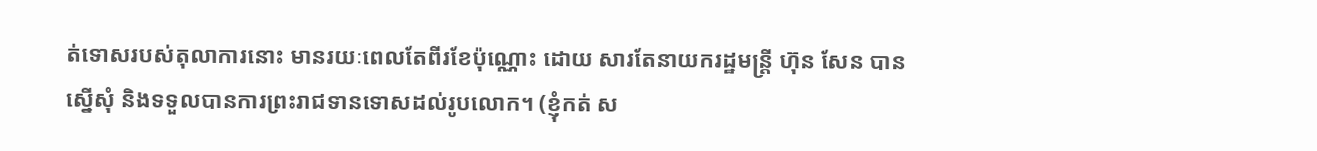ត់ទោសរបស់តុលាការនោះ មានរយៈពេលតែពីរខែប៉ុណ្ណោះ ដោយ សារតែនាយករដ្ឋមន្ត្រី ហ៊ុន សែន បានស្នើសុំ និងទទួលបានការព្រះរាជទានទោសដល់រូបលោក។ (ខ្ញុំកត់ ស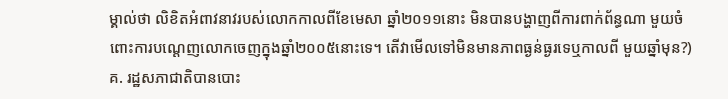ម្គាល់ថា លិខិតអំពាវនាវរបស់លោកកាលពីខែមេសា ឆ្នាំ២០១១នោះ មិនបានបង្ហាញពីការពាក់ព័ន្ធណា មួយចំពោះការបណ្តេញលោកចេញក្នុងឆ្នាំ២០០៥នោះទេ។ តើវាមើលទៅមិនមានភាពធ្ងន់ធ្ងរទេឬកាលពី មួយឆ្នាំមុន?)
គ. រដ្ឋសភាជាតិបានបោះ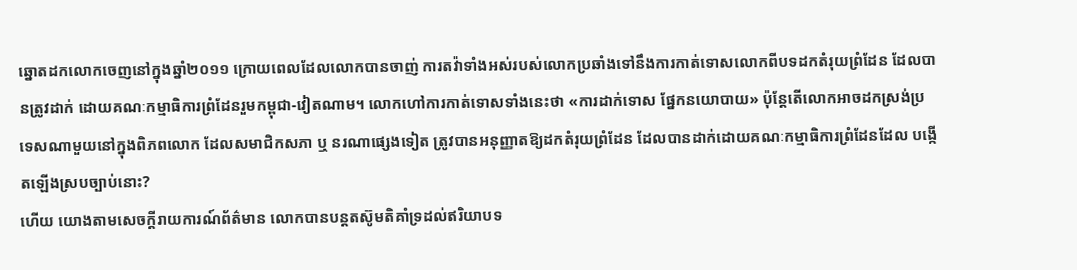ឆ្នោតដកលោកចេញនៅក្នុងឆ្នាំ២០១១ ក្រោយពេលដែលលោកបានចាញ់ ការតវ៉ាទាំងអស់របស់លោកប្រឆាំងទៅនឹងការកាត់ទោសលោកពីបទដកតំរុយព្រំដែន ដែលបានត្រូវដាក់ ដោយគណៈកម្មាធិការព្រំដែនរួមកម្ពុជា-វៀតណាម។ លោកហៅការកាត់ទោសទាំងនេះថា «ការដាក់ទោស ផ្នែកនយោបាយ» ប៉ុន្តែតើលោកអាចដកស្រង់ប្រទេសណាមួយនៅក្នុងពិភពលោក ដែលសមាជិកសភា ឬ នរណាផ្សេងទៀត ត្រូវបានអនុញ្ញាតឱ្យដកតំរុយព្រំដែន ដែលបានដាក់ដោយគណៈកម្មាធិការព្រំដែនដែល បង្កើតឡើងស្របច្បាប់នោះ?
ហើយ យោងតាមសេចក្តីរាយការណ៍ព័ត៌មាន លោកបានបន្តតស៊ូមតិគាំទ្រដល់ឥរិយាបទ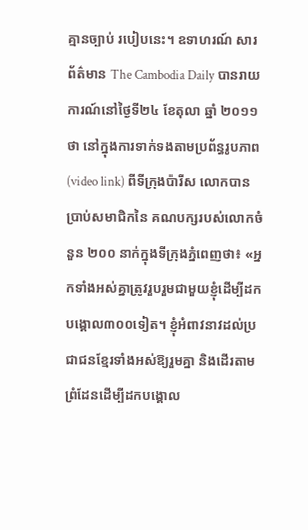គ្មានច្បាប់ របៀបនេះ។ ឧទាហរណ៍ សារព័ត៌មាន The Cambodia Daily បានរាយការណ៍នៅថ្ងៃទី២៤ ខែតុលា ឆ្នាំ ២០១១ថា នៅក្នុងការទាក់ទងតាមប្រព័ន្ធរូបភាព (video link) ពីទីក្រុងប៉ារីស លោកបានប្រាប់សមាជិកនៃ គណបក្សរបស់លោកចំនួន ២០០ នាក់ក្នុងទីក្រុងភ្នំពេញថា៖ «អ្នកទាំងអស់គ្នាត្រូវរួបរួមជាមួយខ្ញុំដើម្បីដក បង្គោល៣០០ទៀត។ ខ្ញុំអំពាវនាវដល់ប្រជាជនខ្មែរទាំងអស់ឱ្យរួមគ្នា និងដើរតាមព្រំដែនដើម្បីដកបង្គោល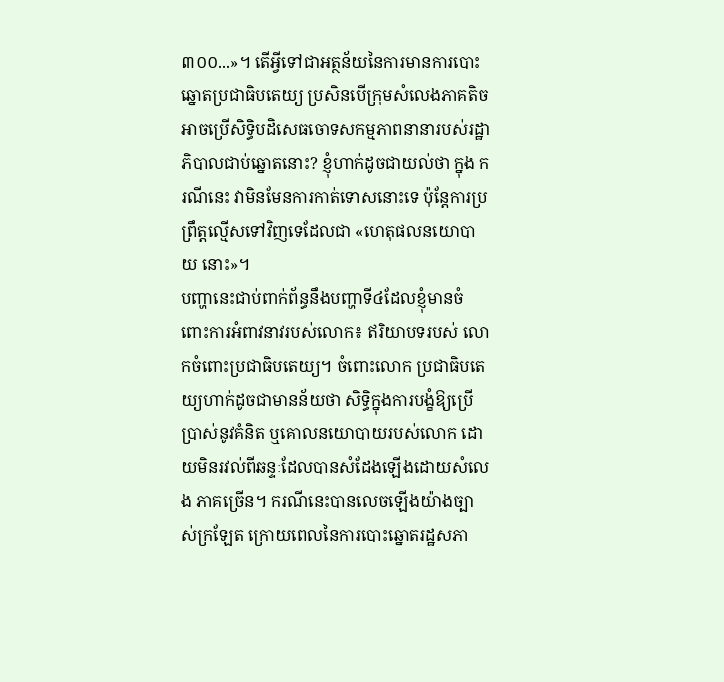៣០០...»។ តើអ្វីទៅជាអត្ថន័យនៃការមានការបោះឆ្នោតប្រជាធិបតេយ្យ ប្រសិនបើក្រុមសំលេងភាគតិច អាចប្រើសិទ្ធិបដិសេធចោទសកម្មភាពនានារបស់រដ្ឋាភិបាលជាប់ឆ្នោតនោះ? ខ្ញុំហាក់ដូចជាយល់ថា ក្នុង ករណីនេះ វាមិនមែនការកាត់ទោសនោះទេ ប៉ុន្តែការប្រព្រឹត្តល្មើសទៅវិញទេដែលជា «ហេតុផលនយោបាយ នោះ»។
បញ្ហានេះជាប់ពាក់ព័ន្ធនឹងបញ្ហាទី៤ដែលខ្ញុំមានចំពោះការអំពាវនាវរបស់លោក៖ ឥរិយាបទរបស់ លោកចំពោះប្រជាធិបតេយ្យ។ ចំពោះលោក ប្រជាធិបតេយ្យហាក់ដូចជាមានន័យថា សិទ្ធិក្នុងការបង្ខំឱ្យប្រើ ប្រាស់នូវគំនិត ឬគោលនយោបាយរបស់លោក ដោយមិនរវល់ពីឆន្ទៈដែលបានសំដែងឡើងដោយសំលេង ភាគច្រើន។ ករណីនេះបានលេចឡើងយ៉ាងច្បាស់ក្រឡែត ក្រោយពេលនៃការបោះឆ្នោតរដ្ឋសភា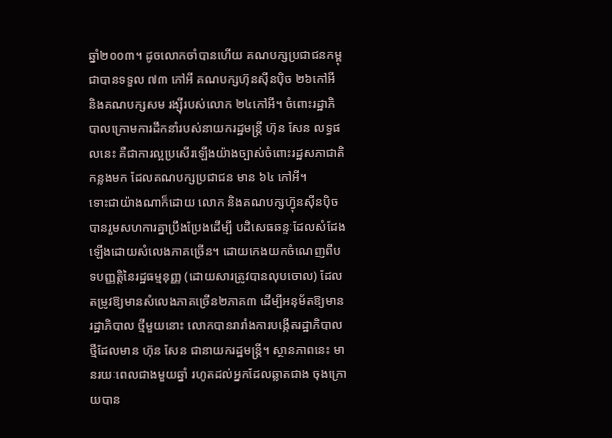ឆ្នាំ២០០៣។ ដូចលោកចាំបានហើយ គណបក្សប្រជាជនកម្ពុជាបានទទួល ៧៣ កៅអី គណបក្សហ៊ុនស៊ីនប៉ិច ២៦កៅអី និងគណបក្សសម រង្ស៊ីរបស់លោក ២៤កៅអី។ ចំពោះរដ្ឋាភិបាលក្រោមការដឹកនាំរបស់នាយករដ្ឋមន្ត្រី ហ៊ុន សែន លទ្ធផលនេះ គឺជាការល្អប្រសើរឡើងយ៉ាងច្បាស់ចំពោះរដ្ឋសភាជាតិកន្លងមក ដែលគណបក្សប្រជាជន មាន ៦៤ កៅអី។
ទោះជាយ៉ាងណាក៏ដោយ លោក និងគណបក្សហ៊្វុនស៊ីនប៉ិច បានរួមសហការគ្នាប្រឹងប្រែងដើម្បី បដិសេធឆន្ទៈដែលសំដែងឡើងដោយសំលេងភាគច្រើន។ ដោយកេងយកចំណេញពីបទបញ្ញត្តិនៃរដ្ឋធម្មនុញ្ញ (ដោយសារត្រូវបានលុបចោល) ដែលតម្រូវឱ្យមានសំលេងភាគច្រើន២ភាគ៣ ដើម្បីអនុម័តឱ្យមានរដ្ឋាភិបាល ថ្មីមួយនោះ លោកបានរារាំងការបង្កើតរដ្ឋាភិបាលថ្មីដែលមាន ហ៊ុន សែន ជានាយករដ្ឋមន្ត្រី។ ស្ថានភាពនេះ មានរយៈពេលជាងមួយឆ្នាំ រហូតដល់អ្នកដែលឆ្លាតជាង ចុងក្រោយបាន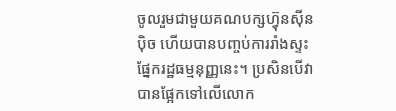ចូលរួមជាមួយគណបក្សហ៊្វុនស៊ីនប៉ិច ហើយបានបញ្ចប់ការរាំងស្ទះផ្នែករដ្ឋធម្មនុញ្ញនេះ។ ប្រសិនបើវាបានផ្អែកទៅលើលោក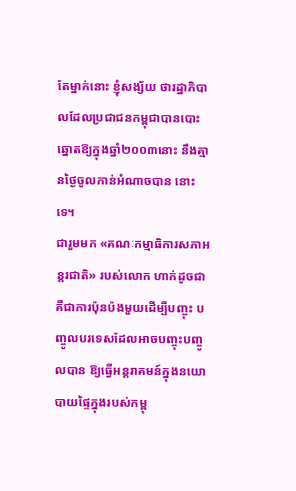តែម្នាក់នោះ ខ្ញុំសង្ស័យ ថារដ្ឋាភិបាលដែលប្រជាជនកម្ពុជាបានបោះឆ្នោតឱ្យក្នុងឆ្នាំ២០០៣នោះ នឹងគ្មានថ្ងៃចូលកាន់អំណាចបាន នោះទេ។
ជារួមមក «គណៈកម្មាធិការសភាអន្តរជាតិ» របស់លោក ហាក់ដូចជាគឺជាការប៉ុនប៉ងមួយដើម្បីបញ្ចុះ បញ្ចូលបរទេសដែលអាចបញ្ចុះបញ្ចូលបាន ឱ្យធ្វើអន្តរាគមន៍ក្នុងនយោបាយផ្ទៃក្នុងរបស់កម្ពុ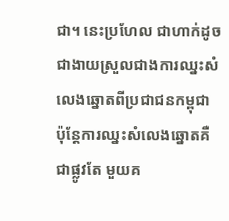ជា។ នេះប្រហែល ជាហាក់ដូចជាងាយស្រួលជាងការឈ្នះសំលេងឆ្នោតពីប្រជាជនកម្ពុជា ប៉ុន្តែការឈ្នះសំលេងឆ្នោតគឺជាផ្លូវតែ មួយគ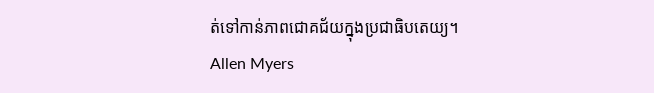ត់ទៅកាន់ភាពជោគជ័យក្នុងប្រជាធិបតេយ្យ។
Allen Myers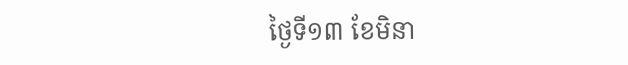ថ្ងៃទី១៣ ខែមិនា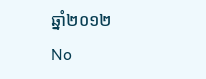ឆ្នាំ២០១២
No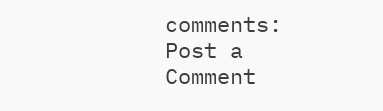comments:
Post a Comment